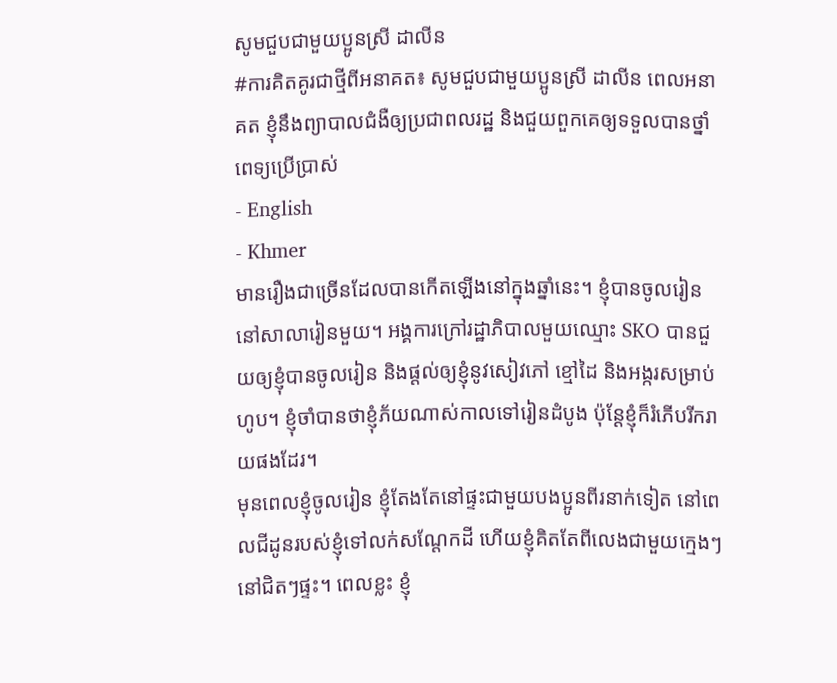សូមជួបជាមួយប្អូនស្រី ដាលីន
#ការគិតគូរជាថ្មីពីអនាគត៖ សូមជួបជាមួយប្អូនស្រី ដាលីន ពេលអនាគត ខ្ញុំនឹងព្យាបាលជំងឺឲ្យប្រជាពលរដ្ឋ និងជួយពួកគេឲ្យទទួលបានថ្នាំពេទ្យប្រើប្រាស់
- English
- Khmer
មានរឿងជាច្រើនដែលបានកើតឡើងនៅក្នុងឆ្នាំនេះ។ ខ្ញុំបានចូលរៀននៅសាលារៀនមួយ។ អង្គការក្រៅរដ្ឋាភិបាលមួយឈ្មោះ SKO បានជួយឲ្យខ្ញុំបានចូលរៀន និងផ្ដល់ឲ្យខ្ញុំនូវសៀវភៅ ខ្មៅដៃ និងអង្ករសម្រាប់ហូប។ ខ្ញុំចាំបានថាខ្ញុំភ័យណាស់កាលទៅរៀនដំបូង ប៉ុន្តែខ្ញុំក៏រំភើបរីករាយផងដែរ។
មុនពេលខ្ញុំចូលរៀន ខ្ញុំតែងតែនៅផ្ទះជាមួយបងប្អូនពីរនាក់ទៀត នៅពេលជីដូនរបស់ខ្ញុំទៅលក់សណ្តែកដី ហើយខ្ញុំគិតតែពីលេងជាមួយក្មេងៗនៅជិតៗផ្ទះ។ ពេលខ្លះ ខ្ញុំ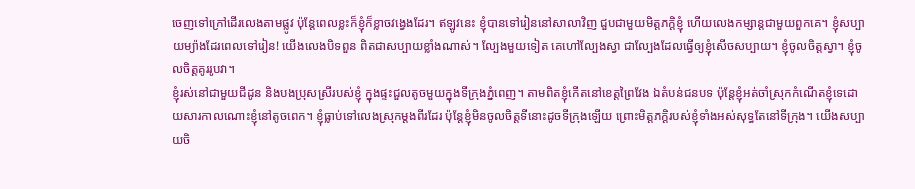ចេញទៅក្រៅដើរលេងតាមផ្លូវ ប៉ុន្តែពេលខ្លះក៏ខ្ញុំក៏ខ្លាចវង្វេងដែរ។ ឥឡូវនេះ ខ្ញុំបានទៅរៀននៅសាលាវិញ ជួបជាមួយមិត្តភក្តិខ្ញុំ ហើយលេងកម្សាន្តជាមួយពួកគេ។ ខ្ញុំសប្បាយម្យ៉ាងដែរពេលទៅរៀន! យើងលេងបិទពួន ពិតជាសប្បាយខ្លាំងណាស់។ ល្បែងមួយទៀត គេហៅល្បែងស្វា ជាល្បែងដែលធ្វើឲ្យខ្ញុំសើចសប្បាយ។ ខ្ញុំចូលចិត្តស្វា។ ខ្ញុំចូលចិត្តគូររូបវា។
ខ្ញុំរស់នៅជាមួយជីដូន និងបងប្រុសស្រីរបស់ខ្ញុំ ក្នុងផ្ទះជួលតូចមួយក្នុងទីក្រុងភ្នំពេញ។ តាមពិតខ្ញុំកើតនៅខេត្តព្រៃវែង ឯតំបន់ជនបទ ប៉ុន្តែខ្ញុំអត់ចាំស្រុកកំណើតខ្ញុំទេដោយសារកាលណោះខ្ញុំនៅតូចពេក។ ខ្ញុំធ្លាប់ទៅលេងស្រុកម្តងពីរដែរ ប៉ុន្តែខ្ញុំមិនចូលចិត្តទីនោះដូចទីក្រុងឡើយ ព្រោះមិត្តភក្តិរបស់ខ្ញុំទាំងអស់សុទ្ធតែនៅទីក្រុង។ យើងសប្បាយចិ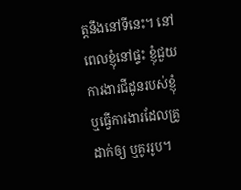ត្តនឹងនៅទីនេះ។ នៅពេលខ្ញុំនៅផ្ទះ ខ្ញុំជួយការងារជីដូនរបស់ខ្ញុំ ឬធ្វើការងារដែលគ្រូដាក់ឲ្យ ឬគូររូប។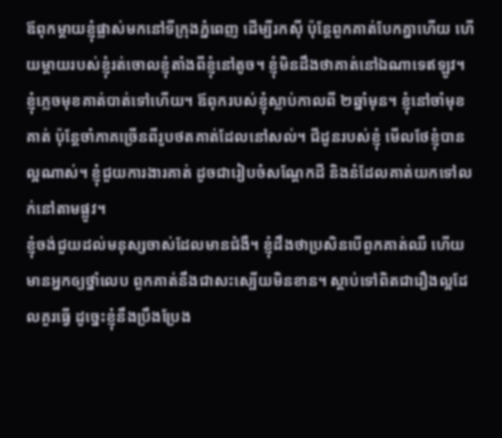ឪពុកម្ដាយខ្ញុំផ្លាស់មកនៅទីក្រុងភ្នំពេញ ដើម្បីរកស៊ី ប៉ុន្តែពួកគាត់បែកគ្នាហើយ ហើយម្ដាយរបស់ខ្ញុំរត់ចោលខ្ញុំតាំងពីខ្ញុំនៅតូច។ ខ្ញុំមិនដឹងថាគាត់នៅឯណាទេឥឡូវ។ ខ្ញុំភ្លេចមុខគាត់បាត់ទៅហើយ។ ឪពុករបស់ខ្ញុំស្លាប់កាលពី ២ឆ្នាំមុន។ ខ្ញុំនៅចាំមុខគាត់ ប៉ុន្តែចាំភាគច្រើនពីរូបថតគាត់ដែលនៅសល់។ ជីដូនរបស់ខ្ញុំ មើលថែខ្ញុំបានល្អណាស់។ ខ្ញុំជួយការងារគាត់ ដូចជារៀបចំសណ្ដែកដី និងនំដែលគាត់យកទៅលក់នៅតាមផ្លូវ។
ខ្ញុំចង់ជួយដល់មនុស្សចាស់ដែលមានជំងឺ។ ខ្ញុំដឹងថាប្រសិនបើពួកគាត់ឈឺ ហើយមានអ្នកឲ្យថ្នាំលេប ពួកគាត់នឹងជាសះស្បើយមិនខាន។ ស្ដាប់ទៅពិតជារឿងល្អដែលគួរធ្វើ ដូច្នេះខ្ញុំនឹងប្រឹងប្រែង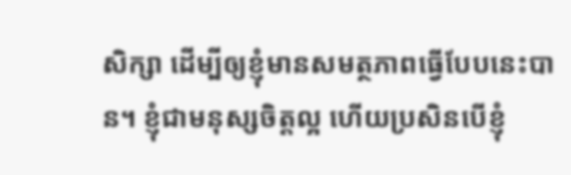សិក្សា ដើម្បីឲ្យខ្ញុំមានសមត្ថភាពធ្វើបែបនេះបាន។ ខ្ញុំជាមនុស្សចិត្តល្អ ហើយប្រសិនបើខ្ញុំ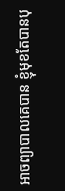អាចព្យាបាលគេបាន ខ្ញុំមុខតែបានបុ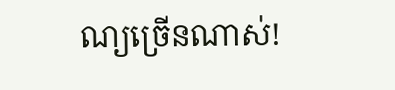ណ្យច្រើនណាស់!